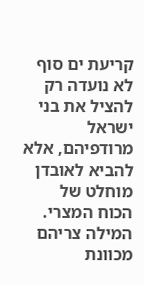קריעת ים סוף לא נועדה רק להציל את בני ישראל מרודפיהם, אלא להביא לאובדן מוחלט של הכוח המצרי. המילה צריהם מכוונת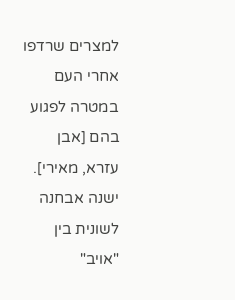למצרים שרדפו אחרי העם במטרה לפגוע בהם [אבן עזרא, מאירי]. ישנה אבחנה לשונית בין "אויב"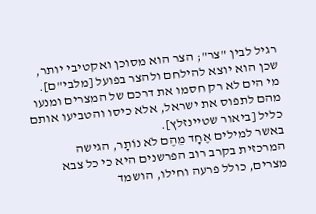רגיל לבין "צר"; הצר הוא מסוכן ואקטיבי יותר, שכן הוא יוצא להילחם ולהצר בפועל [מלבי"ם]. מי הים לא רק חסמו את דרכם של המצרים ומנעו מהם לתפוס את ישראל, אלא כיסו והטביעו אותם כליל [ביאור שטיינזלץ].
באשר למילים אֶחָד מֵהֶם לֹא נוֹתָר, הגישה המרכזית בקרב רוב הפרשנים היא כי כל צבא מצרים, כולל פרעה וחילו, הושמד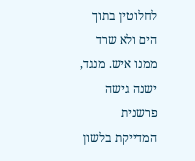לחלוטין בתוך הים ולא שרד ממנו איש. מנגד, ישנה גישה פרשנית המדייקת בלשון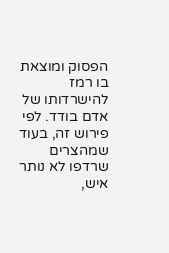הפסוק ומוצאת בו רמז להישרדותו של אדם בודד. לפי פירוש זה, בעוד שמהצרים שרדפו לא נותר איש,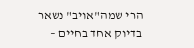הרי שמה"אויב" נשאר בדיוק אחד בחיים –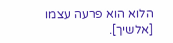הלוא הוא פרעה עצמו [אלשיך].